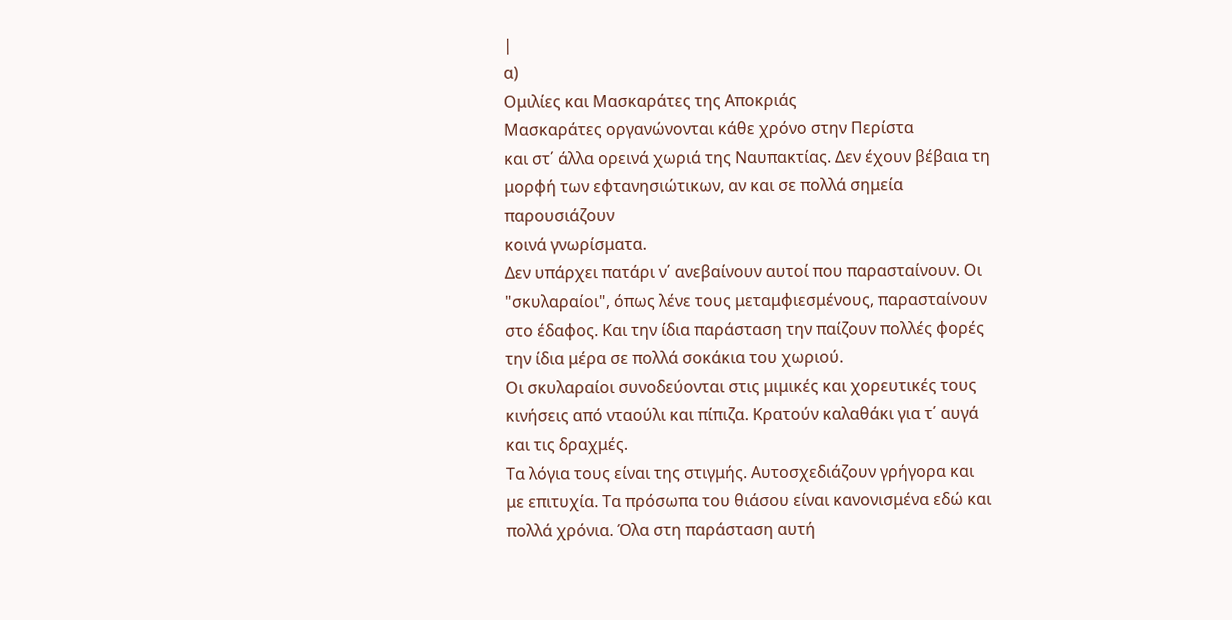|
α)
Ομιλίες και Μασκαράτες της Αποκριάς
Μασκαράτες οργανώνονται κάθε χρόνο στην Περίστα
και στ΄ άλλα ορεινά χωριά της Ναυπακτίας. Δεν έχουν βέβαια τη
μορφή των εφτανησιώτικων, αν και σε πολλά σημεία παρουσιάζουν
κοινά γνωρίσματα.
Δεν υπάρχει πατάρι ν΄ ανεβαίνουν αυτοί που παρασταίνουν. Οι
"σκυλαραίοι", όπως λένε τους μεταμφιεσμένους, παρασταίνουν
στο έδαφος. Και την ίδια παράσταση την παίζουν πολλές φορές
την ίδια μέρα σε πολλά σοκάκια του χωριού.
Οι σκυλαραίοι συνοδεύονται στις μιμικές και χορευτικές τους
κινήσεις από νταούλι και πίπιζα. Κρατούν καλαθάκι για τ΄ αυγά
και τις δραχμές.
Τα λόγια τους είναι της στιγμής. Αυτοσχεδιάζουν γρήγορα και
με επιτυχία. Τα πρόσωπα του θιάσου είναι κανονισμένα εδώ και
πολλά χρόνια. Όλα στη παράσταση αυτή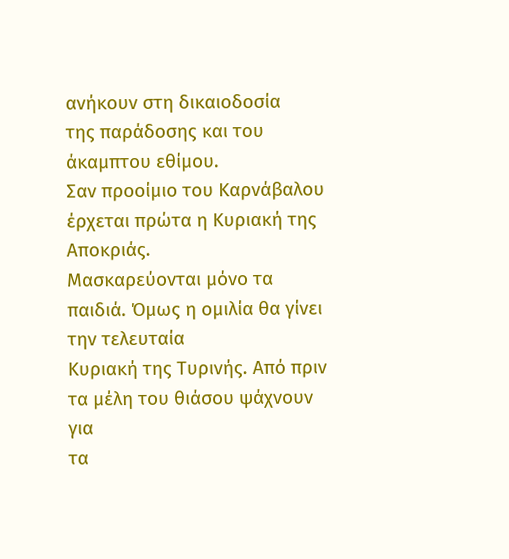ανήκουν στη δικαιοδοσία
της παράδοσης και του άκαμπτου εθίμου.
Σαν προοίμιο του Καρνάβαλου έρχεται πρώτα η Κυριακή της Αποκριάς.
Μασκαρεύονται μόνο τα παιδιά. Όμως η ομιλία θα γίνει την τελευταία
Κυριακή της Τυρινής. Από πριν τα μέλη του θιάσου ψάχνουν για
τα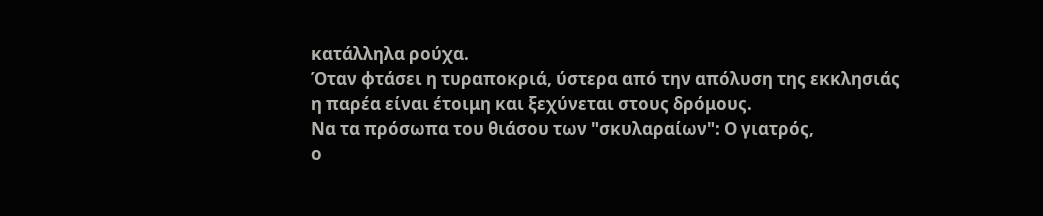κατάλληλα ρούχα.
Όταν φτάσει η τυραποκριά, ύστερα από την απόλυση της εκκλησιάς
η παρέα είναι έτοιμη και ξεχύνεται στους δρόμους.
Να τα πρόσωπα του θιάσου των "σκυλαραίων": Ο γιατρός,
ο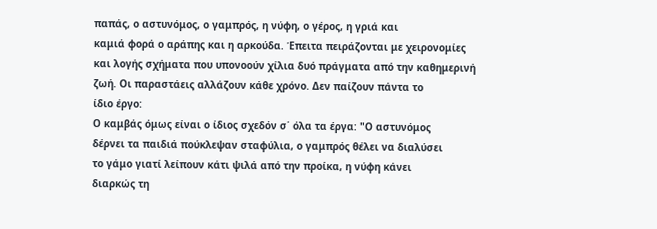παπάς, ο αστυνόμος, ο γαμπρός, η νύφη, ο γέρος, η γριά και
καμιά φορά ο αράπης και η αρκούδα. Έπειτα πειράζονται με χειρονομίες
και λογής σχήματα που υπονοούν χίλια δυό πράγματα από την καθημερινή
ζωή. Οι παραστάεις αλλάζουν κάθε χρόνο. Δεν παίζουν πάντα το
ίδιο έργο:
Ο καμβάς όμως είναι ο ίδιος σχεδόν σ΄ όλα τα έργα: "Ο αστυνόμος
δέρνει τα παιδιά πούκλεψαν σταφύλια, ο γαμπρός θέλει να διαλύσει
το γάμο γιατί λείπουν κάτι ψιλά από την προίκα, η νύφη κάνει
διαρκώς τη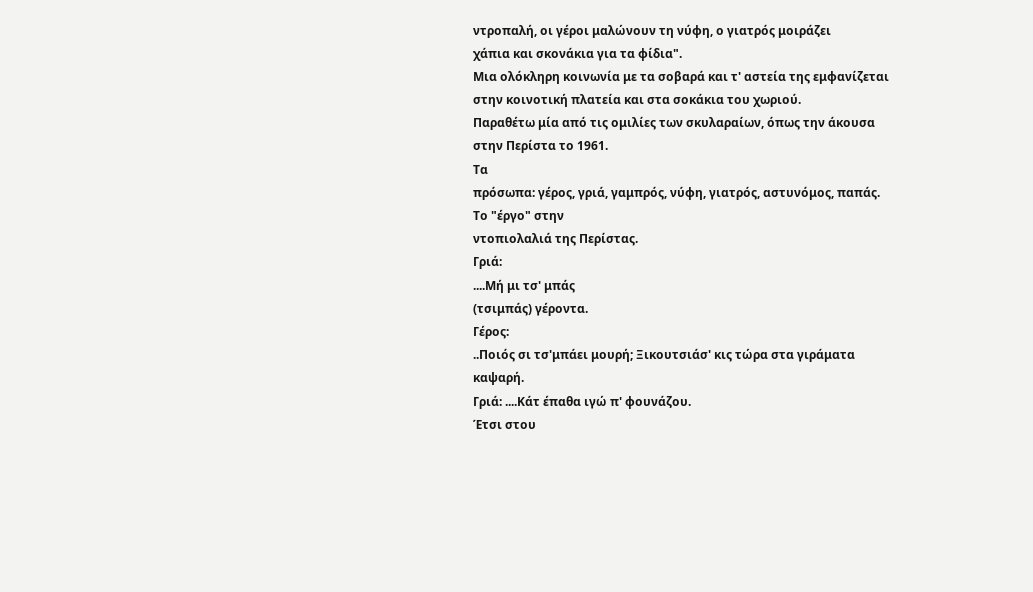ντροπαλή, οι γέροι μαλώνουν τη νύφη, ο γιατρός μοιράζει
χάπια και σκονάκια για τα φίδια".
Μια ολόκληρη κοινωνία με τα σοβαρά και τ' αστεία της εμφανίζεται
στην κοινοτική πλατεία και στα σοκάκια του χωριού.
Παραθέτω μία από τις ομιλίες των σκυλαραίων, όπως την άκουσα
στην Περίστα το 1961.
Τα
πρόσωπα: γέρος, γριά, γαμπρός, νύφη, γιατρός, αστυνόμος, παπάς.
Το "έργο" στην
ντοπιολαλιά της Περίστας.
Γριά:
....Μή μι τσ' μπάς
(τσιμπάς) γέροντα.
Γέρος:
..Ποιός σι τσ'μπάει μουρή; Ξικουτσιάσ' κις τώρα στα γιράματα
καψαρή.
Γριά: ....Κάτ έπαθα ιγώ π' φουνάζου.
Έτσι στου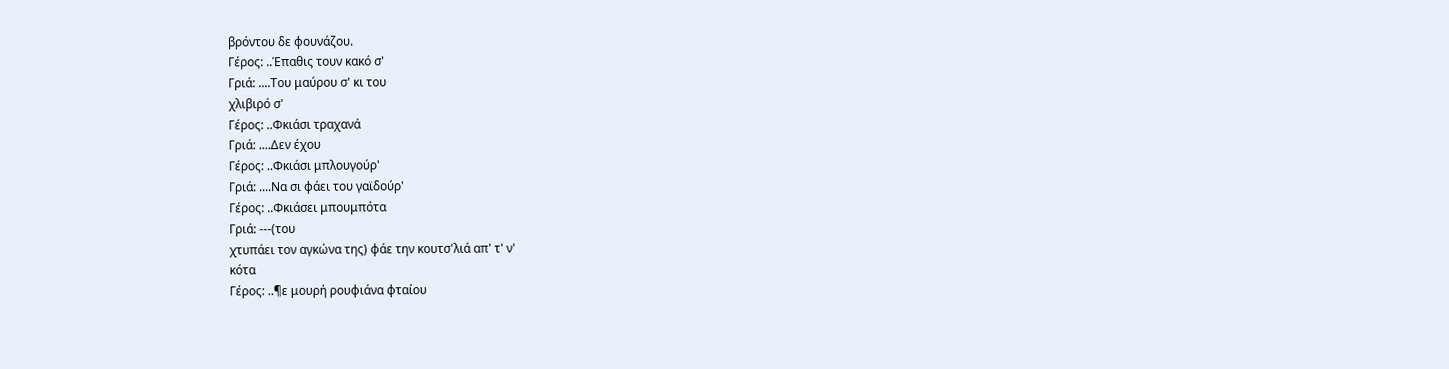βρόντου δε φουνάζου.
Γέρος: ..Έπαθις τουν κακό σ'
Γριά: ....Του μαύρου σ' κι του
χλιβιρό σ'
Γέρος: ..Φκιάσι τραχανά
Γριά: ....Δεν έχου
Γέρος: ..Φκιάσι μπλουγούρ'
Γριά: ....Να σι φάει του γαϊδούρ'
Γέρος: ..Φκιάσει μπουμπότα
Γριά: ---(του
χτυπάει τον αγκώνα της) φάε την κουτσ'λιά απ' τ' ν'
κότα
Γέρος: ..¶ε μουρή ρουφιάνα φταίου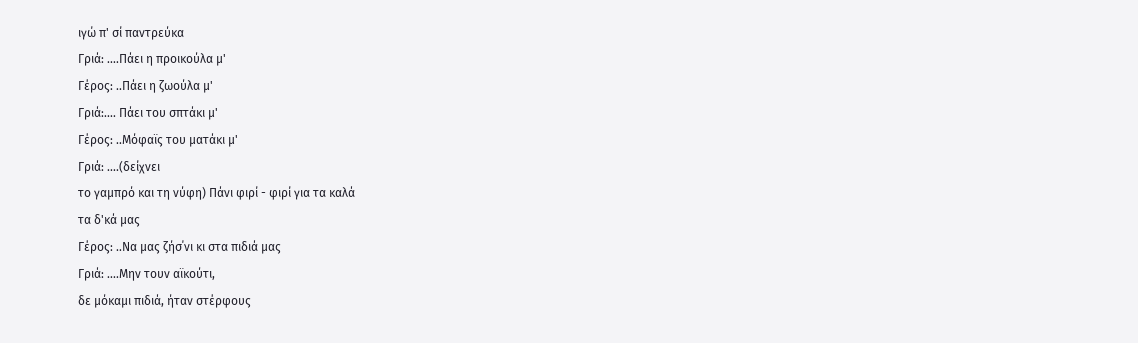ιγώ π' σί παντρεύκα
Γριά: ....Πάει η προικούλα μ'
Γέρος: ..Πάει η ζωούλα μ'
Γριά:.... Πάει του σπτάκι μ'
Γέρος: ..Μόφαϊς του ματάκι μ'
Γριά: ....(δείχνει
το γαμπρό και τη νύφη) Πάνι φιρί - φιρί για τα καλά
τα δ'κά μας
Γέρος: ..Να μας ζήσ΄νι κι στα πιδιά μας
Γριά: ....Μην τουν αϊκούτι,
δε μόκαμι πιδιά, ήταν στέρφους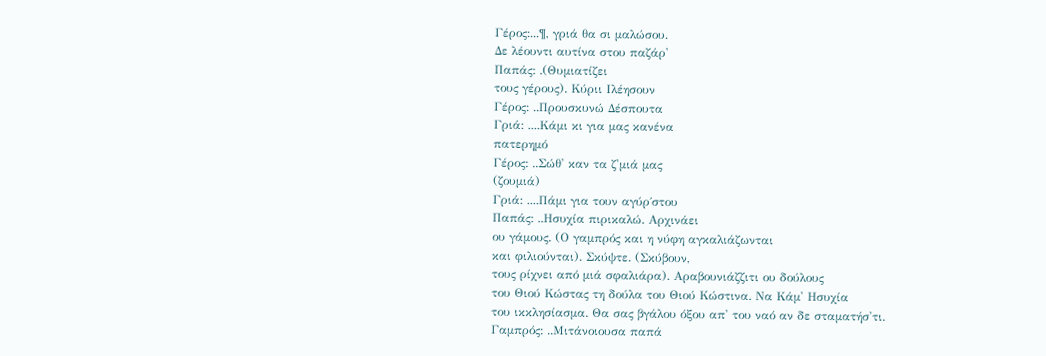Γέρος:...¶, γριά θα σι μαλώσου.
Δε λέουντι αυτίνα στου παζάρ'
Παπάς: .(Θυμιατίζει
τους γέρους). Κύριι Ιλέησουν
Γέρος: ..Προυσκυνώ Δέσπουτα
Γριά: ....Κάμι κι για μας κανένα
πατερημό
Γέρος: ..Σώθ' καν τα ζ'μιά μας
(ζουμιά)
Γριά: ....Πάμι για τουν αγύρ΄στου
Παπάς: ..Ησυχία πιρικαλώ. Αρχινάει
ου γάμους. (Ο γαμπρός και η νύφη αγκαλιάζωνται
και φιλιούνται). Σκύψτε. (Σκύβουν,
τους ρίχνει από μιά σφαλιάρα). Αραβουνιάζζιτι ου δούλους
του Θιού Κώστας τη δούλα του Θιού Κώστινα. Να Κάμ' Ησυχία
του ικκλησίασμα. Θα σας βγάλου όξου απ' του ναό αν δε σταματήσ'τι.
Γαμπρός: ..Μιτάνοιουσα παπά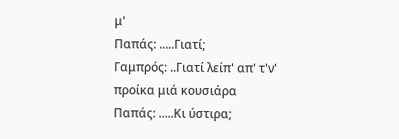μ'
Παπάς: .....Γιατί;
Γαμπρός: ..Γιατί λείπ' απ' τ'ν'
προίκα μιά κουσιάρα
Παπάς: .....Κι ύστιρα;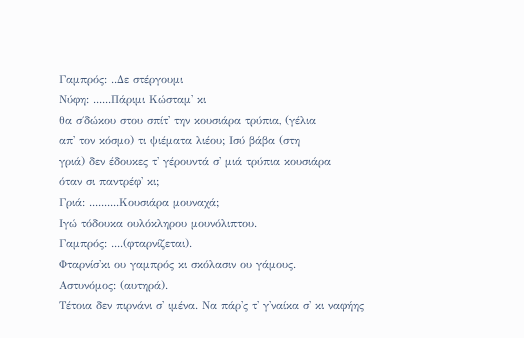Γαμπρός: ..Δε στέργουμι
Νύφη: ......Πάριμι Κώσταμ' κι
θα σ΄δώκου στου σπίτ' την κουσιάρα τρύπια, (γέλια
απ' τον κόσμο) τι ψιέματα λιέου; Ισύ βάβα (στη
γριά) δεν έδουκες τ' γέρουντά σ' μιά τρύπια κουσιάρα
όταν σι παντρέφ' κι;
Γριά: ..........Κουσιάρα μουναχά;
Ιγώ τόδουκα ουλόκληρου μουνόλιπτου.
Γαμπρός: ....(φταρνίζεται).
Φταρνίσ'κι ου γαμπρός κι σκόλασιν ου γάμους.
Αστυνόμος: (αυτηρά).
Τέτοια δεν πιρνάνι σ' ιμένα. Να πάρ'ς τ' γ'ναίκα σ' κι ναφήης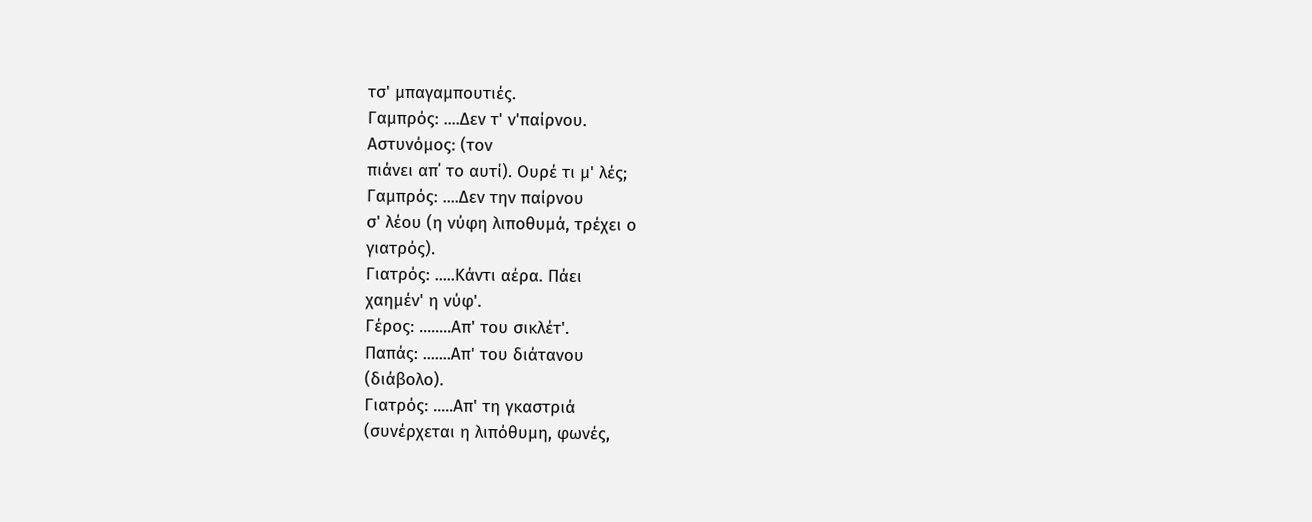τσ' μπαγαμπουτιές.
Γαμπρός: ....Δεν τ' ν'παίρνου.
Αστυνόμος: (τον
πιάνει απ΄ το αυτί). Ουρέ τι μ' λές;
Γαμπρός: ....Δεν την παίρνου
σ' λέου (η νύφη λιποθυμά, τρέχει ο
γιατρός).
Γιατρός: .....Κάντι αέρα. Πάει
χαημέν' η νύφ'.
Γέρος: ........Απ' του σικλέτ'.
Παπάς: .......Απ' του διάτανου
(διάβολο).
Γιατρός: .....Απ' τη γκαστριά
(συνέρχεται η λιπόθυμη, φωνές,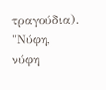τραγούδια).
"Νύφη,
νύφη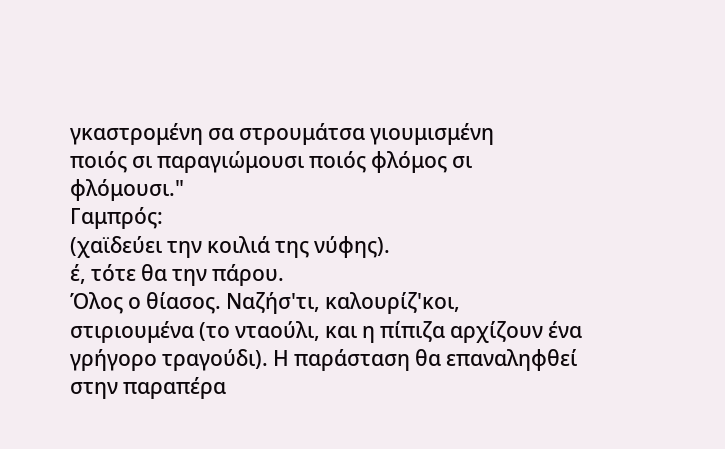γκαστρομένη σα στρουμάτσα γιουμισμένη
ποιός σι παραγιώμουσι ποιός φλόμος σι φλόμουσι."
Γαμπρός:
(χαϊδεύει την κοιλιά της νύφης).
έ, τότε θα την πάρου.
Όλος ο θίασος. Ναζήσ'τι, καλουρίζ'κοι,
στιριουμένα (το νταούλι, και η πίπιζα αρχίζουν ένα
γρήγορο τραγούδι). Η παράσταση θα επαναληφθεί στην παραπέρα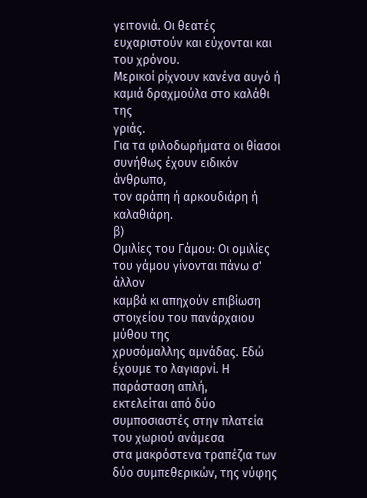γειτονιά. Οι θεατές ευχαριστούν και εύχονται και του χρόνου.
Μερικοί ρίχνουν κανένα αυγό ή καμιά δραχμούλα στο καλάθι της
γριάς.
Για τα φιλοδωρήματα οι θίασοι συνήθως έχουν ειδικόν άνθρωπο,
τον αράπη ή αρκουδιάρη ή καλαθιάρη.
β)
Ομιλίες του Γάμου: Οι ομιλίες του γάμου γίνονται πάνω σ' άλλον
καμβά κι απηχούν επιβίωση στοιχείου του πανάρχαιου μύθου της
χρυσόμαλλης αμνάδας. Εδώ έχουμε το λαγιαρνί. Η παράσταση απλή,
εκτελείται από δύο συμποσιαστές στην πλατεία του χωριού ανάμεσα
στα μακρόστενα τραπέζια των δύο συμπεθερικών, της νύφης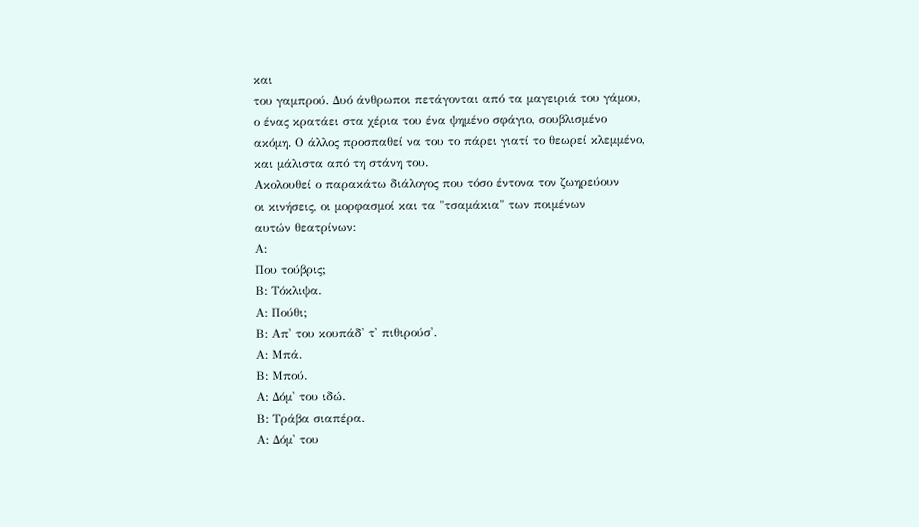και
του γαμπρού. Δυό άνθρωποι πετάγονται από τα μαγειριά του γάμου,
ο ένας κρατάει στα χέρια του ένα ψημένο σφάγιο, σουβλισμένο
ακόμη. Ο άλλος προσπαθεί να του το πάρει γιατί το θεωρεί κλεμμένο,
και μάλιστα από τη στάνη του.
Ακολουθεί ο παρακάτω διάλογος που τόσο έντονα τον ζωηρεύουν
οι κινήσεις, οι μορφασμοί και τα "τσαμάκια" των ποιμένων
αυτών θεατρίνων:
Α:
Που τούβρις;
Β: Τόκλιψα.
Α: Πούθι;
Β: Απ' του κουπάδ' τ' πιθιρούσ'.
Α: Μπά.
Β: Μπού.
Α: Δόμ' του ιδώ.
Β: Τράβα σιαπέρα.
Α: Δόμ' του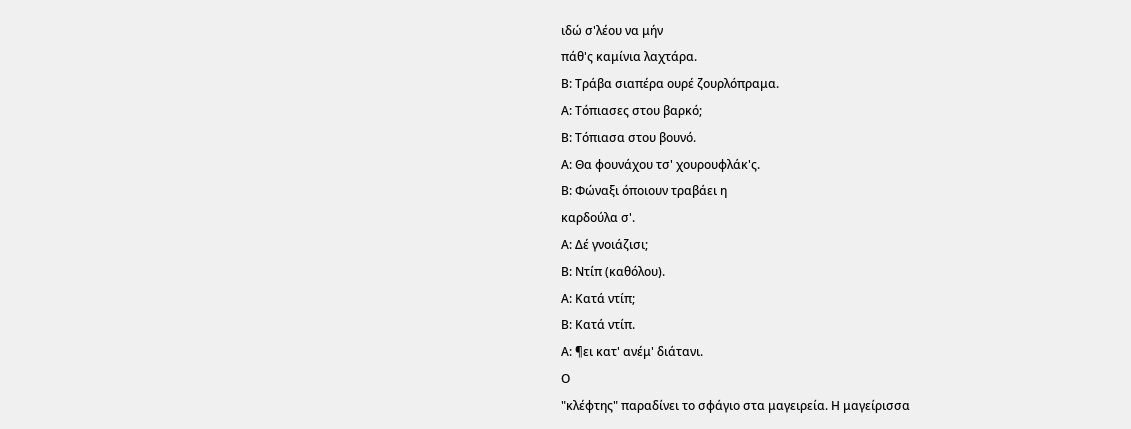ιδώ σ'λέου να μήν
πάθ'ς καμίνια λαχτάρα.
Β: Τράβα σιαπέρα ουρέ ζουρλόπραμα.
Α: Τόπιασες στου βαρκό;
Β: Τόπιασα στου βουνό.
Α: Θα φουνάχου τσ' χουρουφλάκ'ς.
Β: Φώναξι όποιουν τραβάει η
καρδούλα σ'.
Α: Δέ γνοιάζισι;
Β: Ντίπ (καθόλου).
Α: Κατά ντίπ;
Β: Κατά ντίπ.
Α: ¶ει κατ' ανέμ' διάτανι.
Ο
"κλέφτης" παραδίνει το σφάγιο στα μαγειρεία. Η μαγείρισσα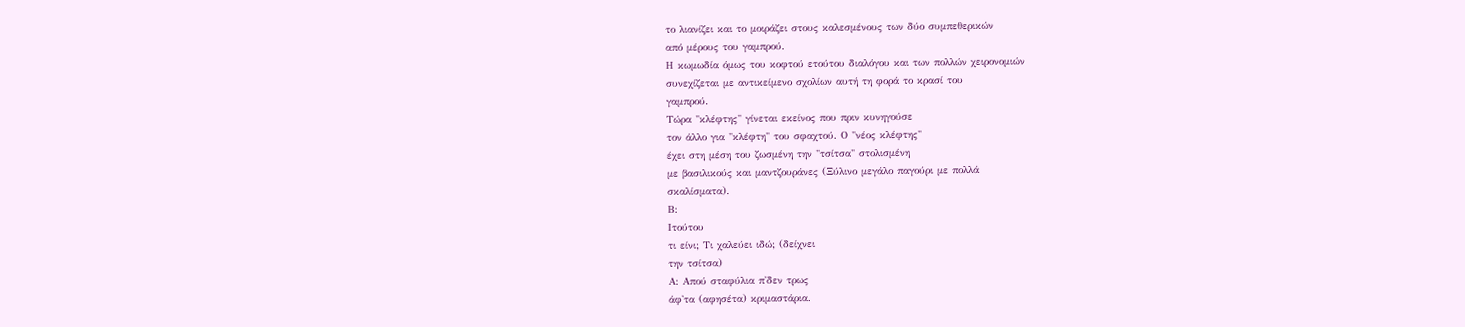το λιανίζει και το μοιράζει στους καλεσμένους των δύο συμπεθερικών
από μέρους του γαμπρού.
Η κωμωδία όμως του κοφτού ετούτου διαλόγου και των πολλών χειρονομιών
συνεχίζεται με αντικείμενο σχολίων αυτή τη φορά το κρασί του
γαμπρού.
Τώρα "κλέφτης" γίνεται εκείνος που πριν κυνηγούσε
τον άλλο για "κλέφτη" του σφαχτού. Ο "νέος κλέφτης"
έχει στη μέση του ζωσμένη την "τσίτσα" στολισμένη
με βασιλικούς και μαντζουράνες (Ξύλινο μεγάλο παγούρι με πολλά
σκαλίσματα).
Β:
Ιτούτου
τι είνι; Τι χαλεύει ιδώ; (δείχνει
την τσίτσα)
Α: Απού σταφύλια π'δεν τρως
άφ'τα (αφησέτα) κριμαστάρια.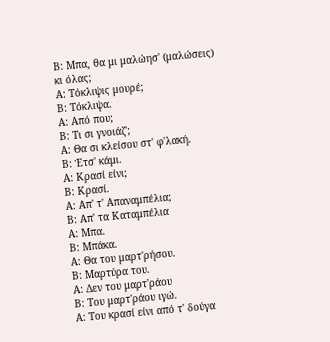Β: Μπα, θα μι μαλώησ' (μαλώσεις)
κι όλας;
Α: Τόκλιψις μουρέ;
Β: Τόκλιψα.
Α: Από που;
Β: Τι σι γνοιάζ';
Α: Θα σι κλείσου στ' φ'λακή.
Β: Έτσ' κάμι.
Α: Κρασί είνι;
Β: Κρασί.
Α: Απ' τ' Απαναμπέλια;
Β: Απ' τα Καταμπέλια
Α: Μπα.
Β: Μπάκα.
Α: Θα του μαρτ'ρήσου.
Β: Μαρτύρα του.
Α: Δεν του μαρτ'ράου
Β: Του μαρτ'ράου ιγώ.
Α: Του κρασί είνι από τ' δούγα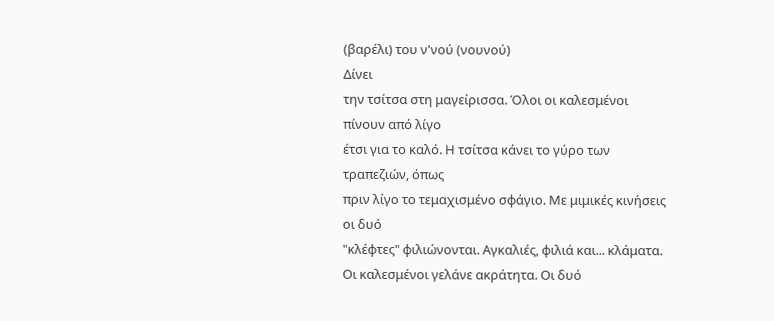(βαρέλι) του ν'νού (νουνού)
Δίνει
την τσίτσα στη μαγείρισσα. Όλοι οι καλεσμένοι πίνουν από λίγο
έτσι για το καλό. Η τσίτσα κάνει το γύρο των τραπεζιών, όπως
πριν λίγο το τεμαχισμένο σφάγιο. Με μιμικές κινήσεις οι δυό
"κλέφτες" φιλιώνονται. Αγκαλιές, φιλιά και... κλάματα.
Οι καλεσμένοι γελάνε ακράτητα. Οι δυό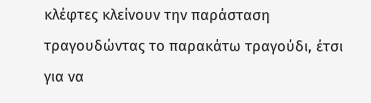κλέφτες κλείνουν την παράσταση
τραγουδώντας το παρακάτω τραγούδι, έτσι για να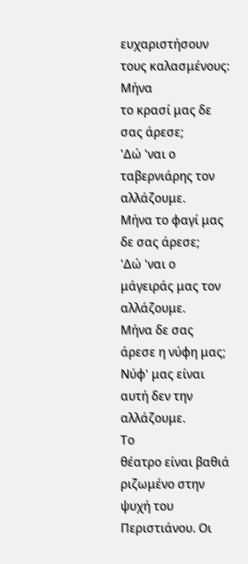ευχαριστήσουν
τους καλασμένους:
Μήνα
το κρασί μας δε σας άρεσε;
'Δώ 'ναι ο ταβερνιάρης τον αλλάζουμε.
Μήνα το φαγί μας δε σας άρεσε;
'Δώ 'ναι ο μάγειράς μας τον αλλάζουμε.
Μήνα δε σας άρεσε η νύφη μας;
Νύφ' μας είναι αυτή δεν την αλλάζουμε.
Το
θέατρο είναι βαθιά ριζωμένο στην ψυχή του Περιστιάνου. Οι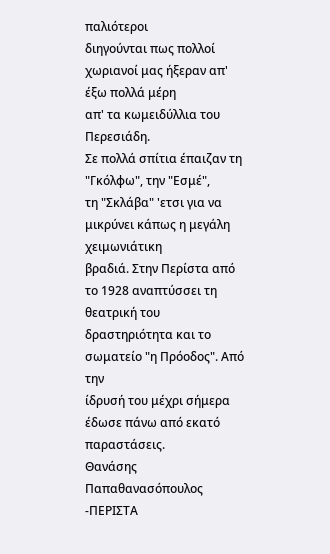παλιότεροι
διηγούνται πως πολλοί χωριανοί μας ήξεραν απ' έξω πολλά μέρη
απ' τα κωμειδύλλια του Περεσιάδη.
Σε πολλά σπίτια έπαιζαν τη "Γκόλφω", την "Εσμέ",
τη "Σκλάβα" 'ετσι για να μικρύνει κάπως η μεγάλη χειμωνιάτικη
βραδιά. Στην Περίστα από το 1928 αναπτύσσει τη θεατρική του
δραστηριότητα και το σωματείο "η Πρόοδος". Από την
ίδρυσή του μέχρι σήμερα έδωσε πάνω από εκατό παραστάσεις.
Θανάσης
Παπαθανασόπουλος -ΠΕΡΙΣΤΑ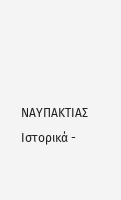ΝΑΥΠΑΚΤΙΑΣ Ιστορικά -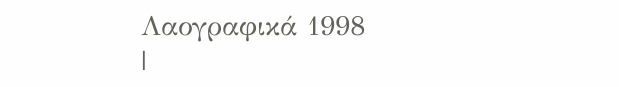Λαογραφικά 1998
|